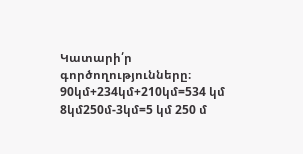Կատարի՛ր գործողությունները։ 90կմ+234կմ+210կմ=534 կմ 8կմ250մ-3կմ=5 կմ 250 մ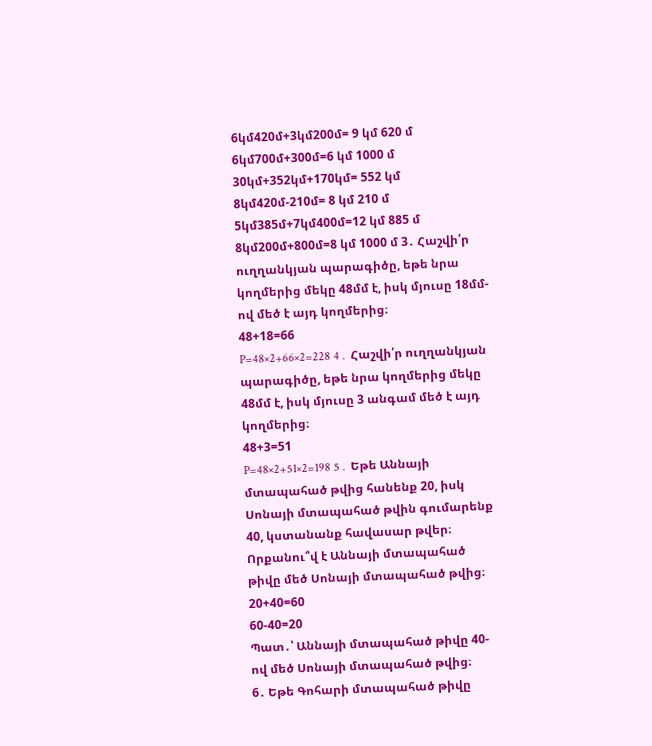6կմ420մ+3կմ200մ= 9 կմ 620 մ 6կմ700մ+300մ=6 կմ 1000 մ 30կմ+352կմ+170կմ= 552 կմ 8կմ420մ-210մ= 8 կմ 210 մ
5կմ385մ+7կմ400մ=12 կմ 885 մ 8կմ200մ+800մ=8 կմ 1000 մ 3․ Հաշվի՛ր ուղղանկյան պարագիծը, եթե նրա կողմերից մեկը 48մմ է, իսկ մյուսը 18մմ-ով մեծ է այդ կողմերից։
48+18=66
P=48×2+66×2=228 4․ Հաշվի՛ր ուղղանկյան պարագիծը, եթե նրա կողմերից մեկը 48մմ է, իսկ մյուսը 3 անգամ մեծ է այդ կողմերից։
48+3=51
P=48×2+51×2=198 5․ Եթե Աննայի մտապահած թվից հանենք 20, իսկ Սոնայի մտապահած թվին գումարենք 40, կստանանք հավասար թվեր։ Որքանու՞վ է Աննայի մտապահած թիվը մեծ Սոնայի մտապահած թվից։
20+40=60
60-40=20
Պատ․՝ Աննայի մտապահած թիվը 40-ով մեծ Սոնայի մտապահած թվից։
6․ Եթե Գոհարի մտապահած թիվը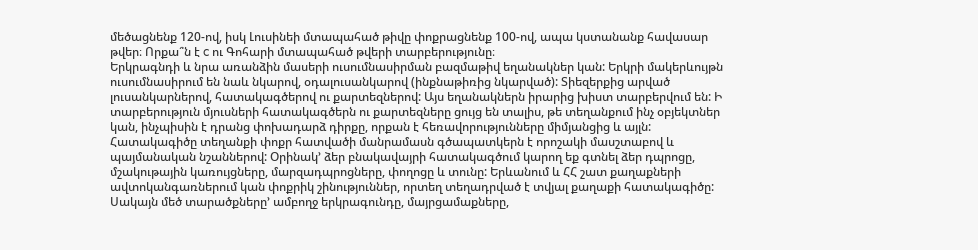մեծացնենք 120-ով, իսկ Լուսինեի մտապահած թիվը փոքրացնենք 100-ով, ապա կստանանք հավասար թվեր։ Որքա՞ն է c ու Գոհարի մտապահած թվերի տարբերությունը։
Երկրագնդի և նրա առանձին մասերի ուսումնասիրման բազմաթիվ եղանակներ կան: Երկրի մակերևույթն ուսումնասիրում են նաև նկարով, օդալուսանկարով (ինքնաթիռից նկարված): Տիեզերքից արված լուսանկարներով, հատակագծերով ու քարտեզներով: Այս եղանակներն իրարից խիստ տարբերվում են: Ի տարբերություն մյուսների հատակագծերն ու քարտեզները ցույց են տալիս, թե տեղանքում ինչ օբյեկտներ կան, ինչպիսին է դրանց փոխադարձ դիրքը, որքան է հեռավորությունները միմյանցից և այլն:
Հատակագիծը տեղանքի փոքր հատվածի մանրամասն գծապատկերն է որոշակի մասշտաբով և պայմանական նշաններով: Օրինակ’ ձեր բնակավայրի հատակագծում կարող եք գտնել ձեր դպրոցը, մշակութային կառույցները, մարզադպրոցները, փողոցը և տունը: Երևանում և ՀՀ շատ քաղաքների ավտոկանգառներում կան փոքրիկ շինություններ, որտեղ տեղադրված է տվյալ քաղաքի հատակագիծը: Սակայն մեծ տարածքները’ ամբողջ երկրագունդը, մայրցամաքները,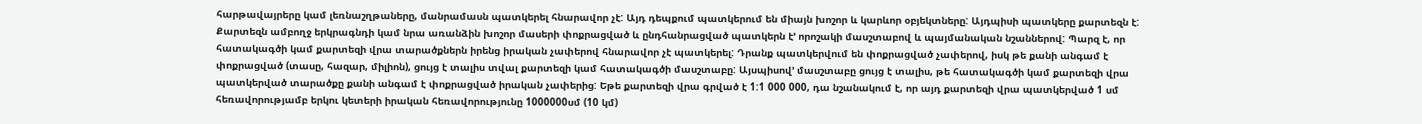հարթավայրերը կամ լեռնաշղթաները, մանրամասն պատկերել հնարավոր չէ: Այդ դեպքում պատկերում են միայն խոշոր և կարևոր օբյեկտները: Այդպիսի պատկերը քարտեզն է: Քարտեզն ամբողջ երկրագնդի կամ նրա առանձին խոշոր մասերի փոքրացված և ընդհանրացված պատկերն է’ որոշակի մասշտաբով և պայմանական նշաններով: Պարզ է, որ հատակագծի կամ քարտեզի վրա տարածքներն իրենց իրական չափերով հնարավոր չէ պատկերել: Դրանք պատկերվում են փոքրացված չափերով, իսկ թե քանի անգամ է փոքրացված (տասը, հազար, միլիոն), ցույց է տալիս տվալ քարտեզի կամ հատակագծի մասշտաբը: Այսպիսով’ մասշտաբը ցույց է տալիս, թե հատակագծի կամ քարտեզի վրա պատկերված տարածքը քանի անգամ է փոքրացված իրական չափերից: Եթե քարտեզի վրա գրված է 1:1 000 000, դա նշանակում է, որ այդ քարտեզի վրա պատկերված 1 սմ հեռավորությամբ երկու կետերի իրական հեռավորությունը 1000000սմ (10 կմ)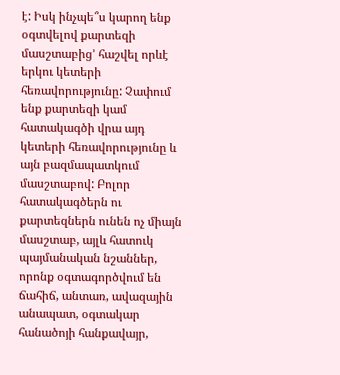է: Իսկ ինչպե՞ս կարող ենք օգտվելով քարտեզի մասշտաբից’ հաշվել որևէ երկու կետերի հեռավորությունը: Չափում ենք քարտեզի կամ հատակագծի վրա այդ կետերի հեռավորությունը և այն բազմապատկում մասշտաբով: Բոլոր հատակագծերն ու քարտեզներն ունեն ոչ միայն մասշտաբ, այլև հատուկ պայմանական նշաններ, որոնք օգտագործվում են ճահիճ, անտառ, ավազային անապատ, օգտակար հանածոյի հանքավայր,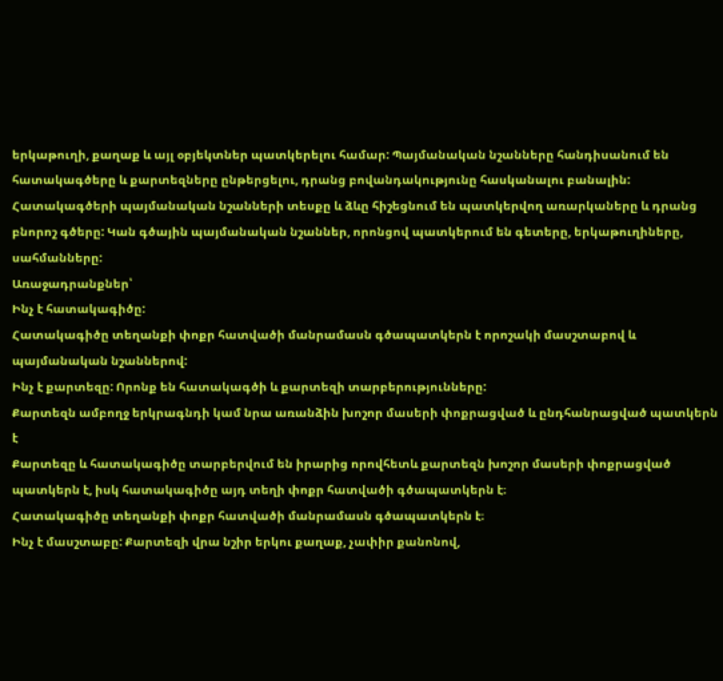երկաթուղի, քաղաք և այլ օբյեկտներ պատկերելու համար: Պայմանական նշանները հանդիսանում են հատակագծերը և քարտեզները ընթերցելու, դրանց բովանդակությունը հասկանալու բանալին: Հատակագծերի պայմանական նշանների տեսքը և ձևը հիշեցնում են պատկերվող առարկաները և դրանց բնորոշ գծերը: Կան գծային պայմանական նշաններ, որոնցով պատկերում են գետերը, երկաթուղիները, սահմանները:
Առաջադրանքներ՝
Ինչ է հատակագիծը:
Հատակագիծը տեղանքի փոքր հատվածի մանրամասն գծապատկերն է որոշակի մասշտաբով և պայմանական նշաններով:
Ինչ է քարտեզը: Որոնք են հատակագծի և քարտեզի տարբերությունները:
Քարտեզն ամբողջ երկրագնդի կամ նրա առանձին խոշոր մասերի փոքրացված և ընդհանրացված պատկերն է
Քարտեզը և հատակագիծը տարբերվում են իրարից որովհետև քարտեզն խոշոր մասերի փոքրացված պատկերն է, իսկ հատակագիծը այդ տեղի փոքր հատվածի գծապատկերն է։
Հատակագիծը տեղանքի փոքր հատվածի մանրամասն գծապատկերն է։
Ինչ է մասշտաբը: Քարտեզի վրա նշիր երկու քաղաք, չափիր քանոնով,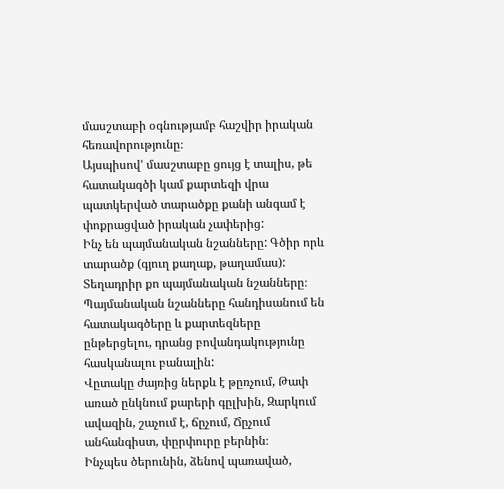մասշտաբի օգնությամբ հաշվիր իրական հեռավորությունը։
Այսպիսով’ մասշտաբը ցույց է տալիս, թե հատակագծի կամ քարտեզի վրա պատկերված տարածքը քանի անգամ է փոքրացված իրական չափերից:
Ինչ են պայմանական նշանները: Գծիր որև տարածք (գյուղ քաղաք, թաղամաս): Տեղադրիր քո պայմանական նշանները։
Պայմանական նշանները հանդիսանում են հատակագծերը և քարտեզները ընթերցելու, դրանց բովանդակությունը հասկանալու բանալին:
Վըտակը ժայռից ներքև է թըռչում, Թափ առած ընկնում քարերի գըլխին, Զարկում ավազին, շաչում է, ճըչում, Ճըչում անհանգիստ, փըրփուրը բերնին։
Ինչպես ծերունին, ձենով պառաված,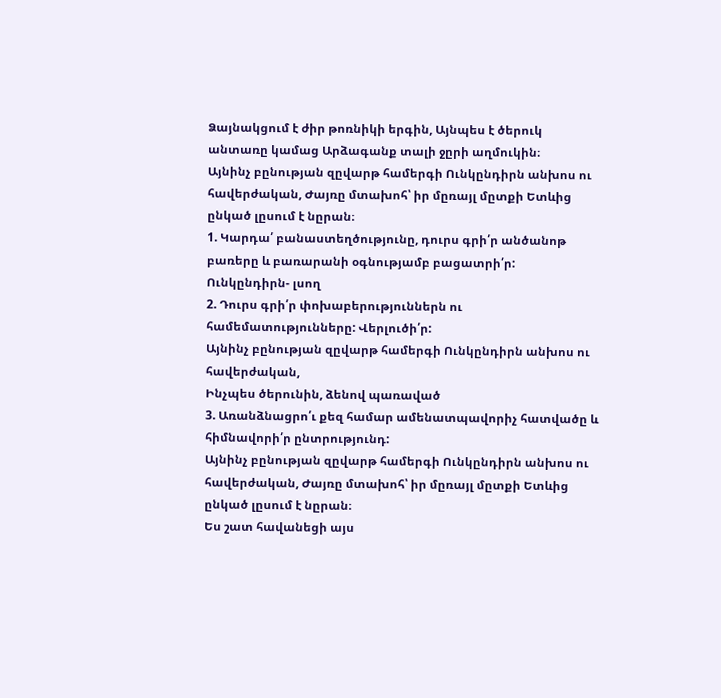Ձայնակցում է ժիր թոռնիկի երգին, Այնպես է ծերուկ անտառը կամաց Արձագանք տալի ջըրի աղմուկին։
Այնինչ բընության զըվարթ համերգի Ունկընդիրն անխոս ու հավերժական, Ժայռը մտախոհ՝ իր մըռայլ մըտքի Ետևից ընկած լըսում է նըրան։
1. Կարդա՛ բանաստեղծությունը, դուրս գրի՛ր անծանոթ բառերը և բառարանի օգնությամբ բացատրի՛ր:
Ունկընդիրն- լսող
2. Դուրս գրի՛ր փոխաբերություններն ու համեմատությունները: Վերլուծի՛ր:
Այնինչ բընության զըվարթ համերգի Ունկընդիրն անխոս ու հավերժական,
Ինչպես ծերունին, ձենով պառաված
3. Առանձնացրո՛ւ քեզ համար ամենատպավորիչ հատվածը և հիմնավորի՛ր ընտրությունդ:
Այնինչ բընության զըվարթ համերգի Ունկընդիրն անխոս ու հավերժական, Ժայռը մտախոհ՝ իր մըռայլ մըտքի Ետևից ընկած լըսում է նըրան։
Ես շատ հավանեցի այս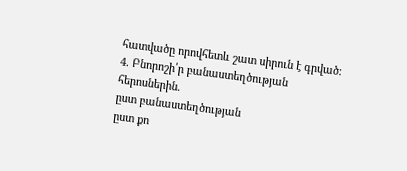հատվածը որովհետև շատ սիրուն է գրված։
4. Բնորոշի՛ր բանաստեղծության հերոսներին.
ըստ բանաստեղծության
ըստ քո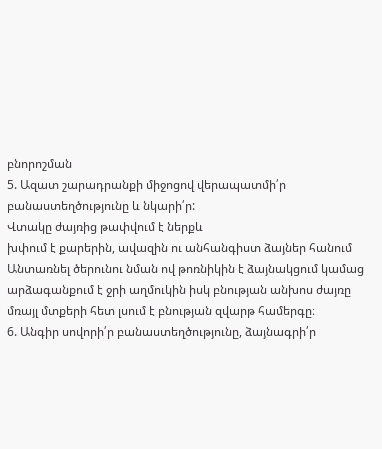բնորոշման
5. Ազատ շարադրանքի միջոցով վերապատմի՛ր բանաստեղծությունը և նկարի՛ր:
Վտակը ժայռից թափվում է ներքև
խփում է քարերին, ավազին ու անհանգիստ ձայներ հանում
Անտառնել ծերունու նման ով թոռնիկին է ձայնակցում կամաց արձագանքում է ջրի աղմուկին իսկ բնության անխոս ժայռը մռայլ մտքերի հետ լսում է բնության զվարթ համերգը։
6. Անգիր սովորի՛ր բանաստեղծությունը, ձայնագրի՛ր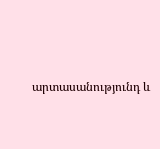արտասանությունդ և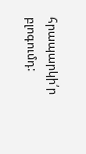հրապարկի՛ր բլոգումդ: